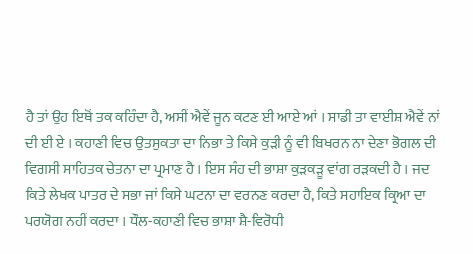ਹੈ ਤਾਂ ਉਹ ਇਥੋਂ ਤਕ ਕਹਿੰਦਾ ਹੈ, ਅਸੀਂ ਐਵੇਂ ਜੂਨ ਕਟਣ ਈ ਆਏ ਆਂ । ਸਾਡੀ ਤਾ ਵਾਈਸ਼ ਐਵੇਂ ਨਾਂ ਦੀ ਈ ਏ । ਕਹਾਣੀ ਵਿਚ ਉਤਸੁਕਤਾ ਦਾ ਨਿਭਾ ਤੇ ਕਿਸੇ ਕੁੜੀ ਨੂੰ ਵੀ ਬਿਖਰਨ ਨਾ ਦੇਣਾ ਭੋਗਲ ਦੀ ਵਿਗਸੀ ਸਾਹਿਤਕ ਚੇਤਨਾ ਦਾ ਪ੍ਰਮਾਣ ਹੈ । ਇਸ ਸੰਹ ਦੀ ਭਾਸ਼ਾ ਕੁੜਕੜੂ ਵਾਂਗ ਰੜਕਦੀ ਹੈ । ਜਦ ਕਿਤੇ ਲੇਖਕ ਪਾਤਰ ਦੇ ਸਭਾ ਜਾਂ ਕਿਸੇ ਘਟਨਾ ਦਾ ਵਰਨਣ ਕਰਦਾ ਹੈ, ਕਿਤੇ ਸਹਾਇਕ ਕ੍ਰਿਆ ਦਾ ਪਰਯੋਗ ਨਹੀਂ ਕਰਦਾ । ਧੌਲ-ਕਹਾਣੀ ਵਿਚ ਭਾਸ਼ਾ ਸ਼ੈ-ਵਿਰੋਧੀ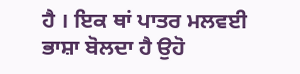ਹੈ । ਇਕ ਥਾਂ ਪਾਤਰ ਮਲਵਈ ਭਾਸ਼ਾ ਬੋਲਦਾ ਹੈ ਉਹੋ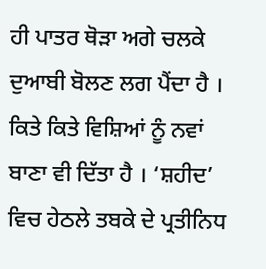ਹੀ ਪਾਤਰ ਥੋੜਾ ਅਗੇ ਚਲਕੇ ਦੁਆਬੀ ਬੋਲਣ ਲਗ ਪੈਂਦਾ ਹੈ । ਕਿਤੇ ਕਿਤੇ ਵਿਸ਼ਿਆਂ ਨੂੰ ਨਵਾਂ ਬਾਣਾ ਵੀ ਦਿੱਤਾ ਹੈ । ‘ਸ਼ਹੀਦ’ ਵਿਚ ਹੇਠਲੇ ਤਬਕੇ ਦੇ ਪ੍ਰਤੀਨਿਧ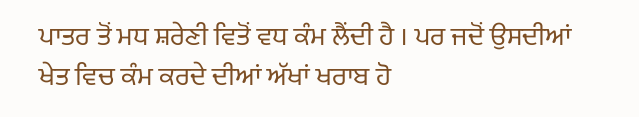ਪਾਤਰ ਤੋਂ ਮਧ ਸ਼ਰੇਣੀ ਵਿਤੋਂ ਵਧ ਕੰਮ ਲੈਂਦੀ ਹੈ । ਪਰ ਜਦੋਂ ਉਸਦੀਆਂ ਖੇਤ ਵਿਚ ਕੰਮ ਕਰਦੇ ਦੀਆਂ ਅੱਖਾਂ ਖਰਾਬ ਹੋ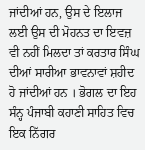ਜਾਂਦੀਆਂ ਹਨ, ਉਸ ਦੇ ਇਲਾਜ ਲਈ ਉਸ ਦੀ ਮੋਹਨਤ ਦਾ ਇਵਜ਼ ਵੀ ਨਹੀਂ ਮਿਲਦਾ ਤਾਂ ਕਰਤਾਰ ਸਿੰਘ ਦੀਆਂ ਸਾਰੀਆ ਭਾਵਨਾਵਾਂ ਸ਼ਹੀਦ ਹੋ ਜਾਂਦੀਆਂ ਹਨ । ਭੋਗਲ ਦਾ ਇਹ ਸੰਨ੍ਹ ਪੰਜਾਬੀ ਕਹਾਣੀ ਸਾਹਿਤ ਵਿਚ ਇਕ ਨਿੱਗਰ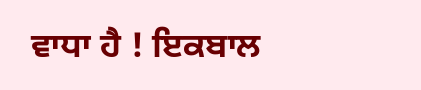ਵਾਧਾ ਹੈ ! ਇਕਬਾਲ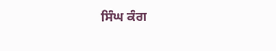ਸਿੰਘ ਕੰਗ